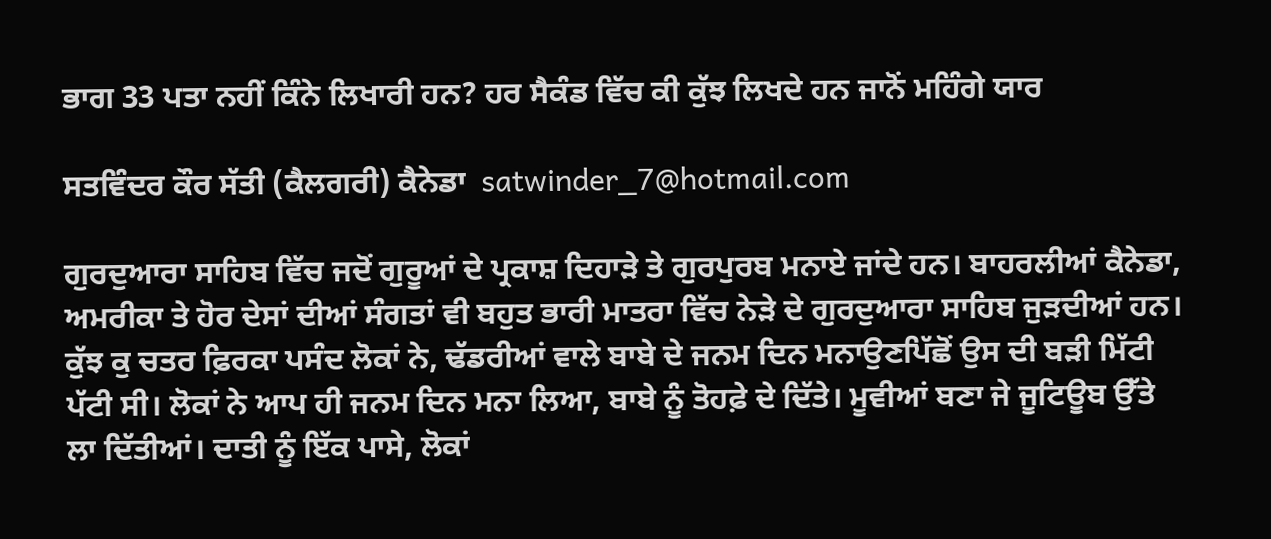ਭਾਗ 33 ਪਤਾ ਨਹੀਂ ਕਿੰਨੇ ਲਿਖਾਰੀ ਹਨ? ਹਰ ਸੈਕੰਡ ਵਿੱਚ ਕੀ ਕੁੱਝ ਲਿਖਦੇ ਹਨ ਜਾਨੋਂ ਮਹਿੰਗੇ ਯਾਰ

ਸਤਵਿੰਦਰ ਕੌਰ ਸੱਤੀ (ਕੈਲਗਰੀ) ਕੈਨੇਡਾ  satwinder_7@hotmail.com

ਗੁਰਦੁਆਰਾ ਸਾਹਿਬ ਵਿੱਚ ਜਦੋਂ ਗੁਰੂਆਂ ਦੇ ਪ੍ਰਕਾਸ਼ ਦਿਹਾੜੇ ਤੇ ਗੁਰਪੁਰਬ ਮਨਾਏ ਜਾਂਦੇ ਹਨ। ਬਾਹਰਲੀਆਂ ਕੈਨੇਡਾ, ਅਮਰੀਕਾ ਤੇ ਹੋਰ ਦੇਸਾਂ ਦੀਆਂ ਸੰਗਤਾਂ ਵੀ ਬਹੁਤ ਭਾਰੀ ਮਾਤਰਾ ਵਿੱਚ ਨੇੜੇ ਦੇ ਗੁਰਦੁਆਰਾ ਸਾਹਿਬ ਜੁੜਦੀਆਂ ਹਨ। ਕੁੱਝ ਕੁ ਚਤਰ ਫ਼ਿਰਕਾ ਪਸੰਦ ਲੋਕਾਂ ਨੇ, ਢੱਡਰੀਆਂ ਵਾਲੇ ਬਾਬੇ ਦੇ ਜਨਮ ਦਿਨ ਮਨਾਉਣਪਿੱਛੋਂ ਉਸ ਦੀ ਬੜੀ ਮਿੱਟੀ ਪੱਟੀ ਸੀ। ਲੋਕਾਂ ਨੇ ਆਪ ਹੀ ਜਨਮ ਦਿਨ ਮਨਾ ਲਿਆ, ਬਾਬੇ ਨੂੰ ਤੋਹਫ਼ੇ ਦੇ ਦਿੱਤੇ। ਮੂਵੀਆਂ ਬਣਾ ਜੇ ਜੂਟਿਊਬ ਉੱਤੇ ਲਾ ਦਿੱਤੀਆਂ। ਦਾਤੀ ਨੂੰ ਇੱਕ ਪਾਸੇ, ਲੋਕਾਂ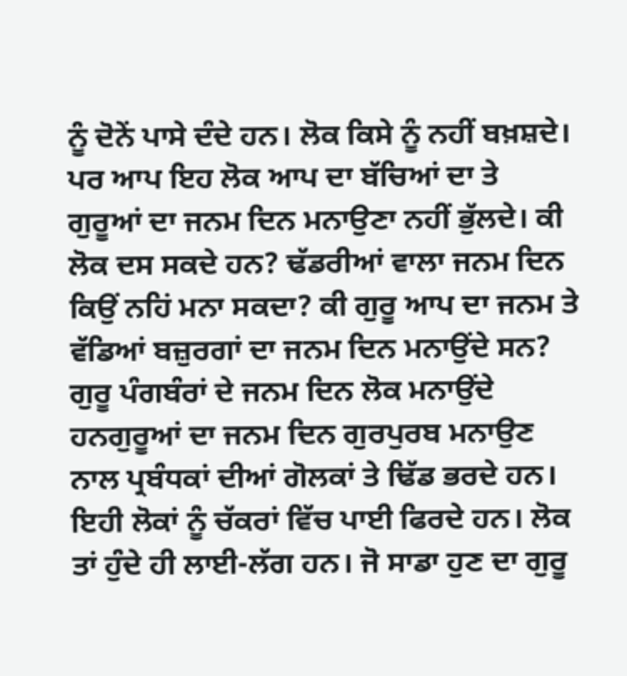ਨੂੰ ਦੋਨੇਂ ਪਾਸੇ ਦੰਦੇ ਹਨ। ਲੋਕ ਕਿਸੇ ਨੂੰ ਨਹੀਂ ਬਖ਼ਸ਼ਦੇ। ਪਰ ਆਪ ਇਹ ਲੋਕ ਆਪ ਦਾ ਬੱਚਿਆਂ ਦਾ ਤੇ ਗੁਰੂਆਂ ਦਾ ਜਨਮ ਦਿਨ ਮਨਾਉਣਾ ਨਹੀਂ ਭੁੱਲਦੇ। ਕੀ ਲੋਕ ਦਸ ਸਕਦੇ ਹਨ? ਢੱਡਰੀਆਂ ਵਾਲਾ ਜਨਮ ਦਿਨ ਕਿਉਂ ਨਹਿਂ ਮਨਾ ਸਕਦਾ? ਕੀ ਗੁਰੂ ਆਪ ਦਾ ਜਨਮ ਤੇ ਵੱਡਿਆਂ ਬਜ਼ੁਰਗਾਂ ਦਾ ਜਨਮ ਦਿਨ ਮਨਾਉਂਦੇ ਸਨ? ਗੁਰੂ ਪੰਗਬੰਰਾਂ ਦੇ ਜਨਮ ਦਿਨ ਲੋਕ ਮਨਾਉਂਦੇ ਹਨਗੁਰੂਆਂ ਦਾ ਜਨਮ ਦਿਨ ਗੁਰਪੁਰਬ ਮਨਾਉਣ ਨਾਲ ਪ੍ਰਬੰਧਕਾਂ ਦੀਆਂ ਗੋਲਕਾਂ ਤੇ ਢਿੱਡ ਭਰਦੇ ਹਨ। ਇਹੀ ਲੋਕਾਂ ਨੂੰ ਚੱਕਰਾਂ ਵਿੱਚ ਪਾਈ ਫਿਰਦੇ ਹਨ। ਲੋਕ ਤਾਂ ਹੁੰਦੇ ਹੀ ਲਾਈ-ਲੱਗ ਹਨ। ਜੋ ਸਾਡਾ ਹੁਣ ਦਾ ਗੁਰੂ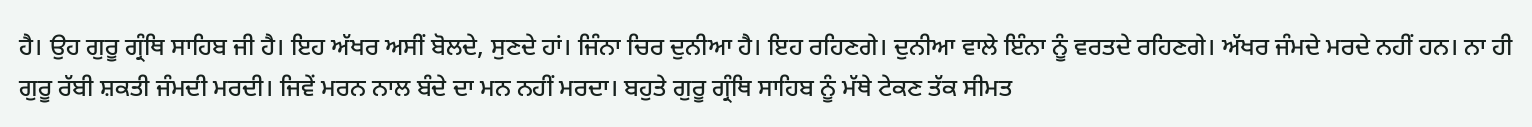ਹੈ। ਉਹ ਗੁਰੂ ਗ੍ਰੰਥਿ ਸਾਹਿਬ ਜੀ ਹੈ। ਇਹ ਅੱਖਰ ਅਸੀਂ ਬੋਲਦੇ, ਸੁਣਦੇ ਹਾਂ। ਜਿੰਨਾ ਚਿਰ ਦੁਨੀਆ ਹੈ। ਇਹ ਰਹਿਣਗੇ। ਦੁਨੀਆ ਵਾਲੇ ਇੰਨਾ ਨੂੰ ਵਰਤਦੇ ਰਹਿਣਗੇ। ਅੱਖਰ ਜੰਮਦੇ ਮਰਦੇ ਨਹੀਂ ਹਨ। ਨਾ ਹੀ ਗੁਰੂ ਰੱਬੀ ਸ਼ਕਤੀ ਜੰਮਦੀ ਮਰਦੀ। ਜਿਵੇਂ ਮਰਨ ਨਾਲ ਬੰਦੇ ਦਾ ਮਨ ਨਹੀਂ ਮਰਦਾ। ਬਹੁਤੇ ਗੁਰੂ ਗ੍ਰੰਥਿ ਸਾਹਿਬ ਨੂੰ ਮੱਥੇ ਟੇਕਣ ਤੱਕ ਸੀਮਤ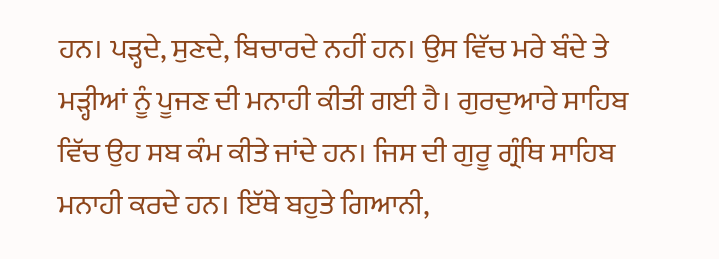ਹਨ। ਪੜ੍ਹਦੇ, ਸੁਣਦੇ, ਬਿਚਾਰਦੇ ਨਹੀਂ ਹਨ। ਉਸ ਵਿੱਚ ਮਰੇ ਬੰਦੇ ਤੇ ਮੜ੍ਹੀਆਂ ਨੂੰ ਪੂਜਣ ਦੀ ਮਨਾਹੀ ਕੀਤੀ ਗਈ ਹੈ। ਗੁਰਦੁਆਰੇ ਸਾਹਿਬ ਵਿੱਚ ਉਹ ਸਬ ਕੰਮ ਕੀਤੇ ਜਾਂਦੇ ਹਨ। ਜਿਸ ਦੀ ਗੁਰੂ ਗ੍ਰੰਥਿ ਸਾਹਿਬ ਮਨਾਹੀ ਕਰਦੇ ਹਨ। ਇੱਥੇ ਬਹੁਤੇ ਗਿਆਨੀ,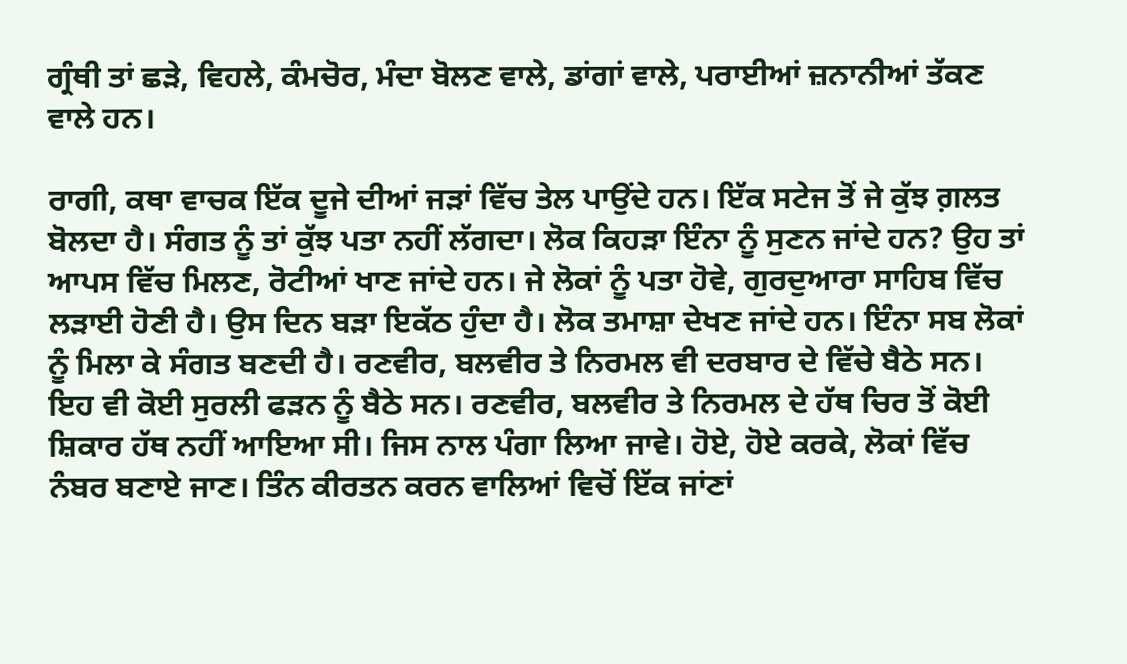ਗ੍ਰੰਥੀ ਤਾਂ ਛੜੇ, ਵਿਹਲੇ, ਕੰਮਚੋਰ, ਮੰਦਾ ਬੋਲਣ ਵਾਲੇ, ਡਾਂਗਾਂ ਵਾਲੇ, ਪਰਾਈਆਂ ਜ਼ਨਾਨੀਆਂ ਤੱਕਣ ਵਾਲੇ ਹਨ।

ਰਾਗੀ, ਕਥਾ ਵਾਚਕ ਇੱਕ ਦੂਜੇ ਦੀਆਂ ਜੜਾਂ ਵਿੱਚ ਤੇਲ ਪਾਉਂਦੇ ਹਨ। ਇੱਕ ਸਟੇਜ ਤੋਂ ਜੇ ਕੁੱਝ ਗ਼ਲਤ ਬੋਲਦਾ ਹੈ। ਸੰਗਤ ਨੂੰ ਤਾਂ ਕੁੱਝ ਪਤਾ ਨਹੀਂ ਲੱਗਦਾ। ਲੋਕ ਕਿਹੜਾ ਇੰਨਾ ਨੂੰ ਸੁਣਨ ਜਾਂਦੇ ਹਨ? ਉਹ ਤਾਂ ਆਪਸ ਵਿੱਚ ਮਿਲਣ, ਰੋਟੀਆਂ ਖਾਣ ਜਾਂਦੇ ਹਨ। ਜੇ ਲੋਕਾਂ ਨੂੰ ਪਤਾ ਹੋਵੇ, ਗੁਰਦੁਆਰਾ ਸਾਹਿਬ ਵਿੱਚ ਲੜਾਈ ਹੋਣੀ ਹੈ। ਉਸ ਦਿਨ ਬੜਾ ਇਕੱਠ ਹੁੰਦਾ ਹੈ। ਲੋਕ ਤਮਾਸ਼ਾ ਦੇਖਣ ਜਾਂਦੇ ਹਨ। ਇੰਨਾ ਸਬ ਲੋਕਾਂ ਨੂੰ ਮਿਲਾ ਕੇ ਸੰਗਤ ਬਣਦੀ ਹੈ। ਰਣਵੀਰ, ਬਲਵੀਰ ਤੇ ਨਿਰਮਲ ਵੀ ਦਰਬਾਰ ਦੇ ਵਿੱਚੇ ਬੈਠੇ ਸਨ। ਇਹ ਵੀ ਕੋਈ ਸੁਰਲੀ ਫੜਨ ਨੂੰ ਬੈਠੇ ਸਨ। ਰਣਵੀਰ, ਬਲਵੀਰ ਤੇ ਨਿਰਮਲ ਦੇ ਹੱਥ ਚਿਰ ਤੋਂ ਕੋਈ ਸ਼ਿਕਾਰ ਹੱਥ ਨਹੀਂ ਆਇਆ ਸੀ। ਜਿਸ ਨਾਲ ਪੰਗਾ ਲਿਆ ਜਾਵੇ। ਹੋਏ, ਹੋਏ ਕਰਕੇ, ਲੋਕਾਂ ਵਿੱਚ ਨੰਬਰ ਬਣਾਏ ਜਾਣ। ਤਿੰਨ ਕੀਰਤਨ ਕਰਨ ਵਾਲਿਆਂ ਵਿਚੋਂ ਇੱਕ ਜਾਂਣਾਂ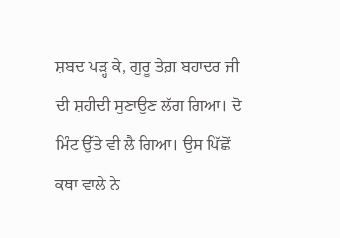ਸ਼ਬਦ ਪੜ੍ਹ ਕੇ, ਗੁਰੂ ਤੇਗ਼ ਬਹਾਦਰ ਜੀ ਦੀ ਸ਼ਹੀਦੀ ਸੁਣਾਉਣ ਲੱਗ ਗਿਆ। ਦੋ ਮਿੰਟ ਉੱਤੇ ਵੀ ਲੈ ਗਿਆ। ਉਸ ਪਿੱਛੋਂ ਕਥਾ ਵਾਲੇ ਨੇ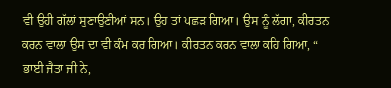ਵੀ ਉਹੀ ਗੱਲਾਂ ਸੁਣਾਉਣੀਆਂ ਸਨ। ਉਹ ਤਾਂ ਪਛੜ ਗਿਆ। ਉਸ ਨੂੰ ਲੱਗਾ, ਕੀਰਤਨ ਕਰਨ ਵਾਲਾ ਉਸ ਦਾ ਵੀ ਕੰਮ ਕਰ ਗਿਆ। ਕੀਰਤਨ ਕਰਨ ਵਾਲਾ ਕਹਿ ਗਿਆ, “ ਭਾਈ ਜੈਤਾ ਜੀ ਨੇ,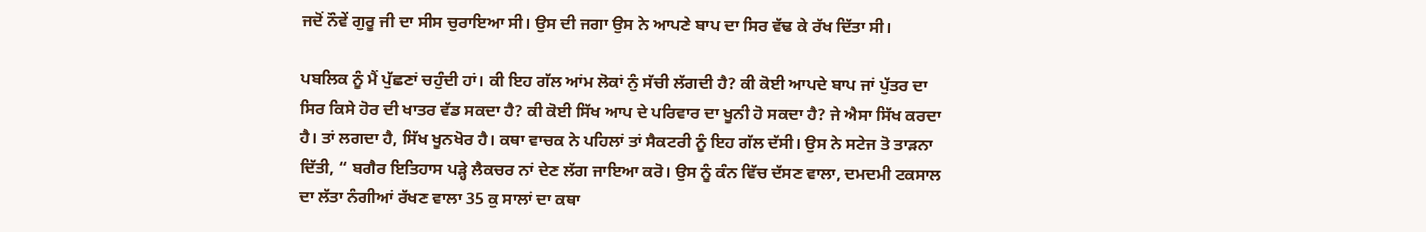ਜਦੋਂ ਨੌਵੇਂ ਗੁਰੂ ਜੀ ਦਾ ਸੀਸ ਚੁਰਾਇਆ ਸੀ। ਉਸ ਦੀ ਜਗਾ ਉਸ ਨੇ ਆਪਣੇ ਬਾਪ ਦਾ ਸਿਰ ਵੱਢ ਕੇ ਰੱਖ ਦਿੱਤਾ ਸੀ।

ਪਬਲਿਕ ਨੂੰ ਮੈਂ ਪੁੱਛਣਾਂ ਚਹੁੰਦੀ ਹਾਂ। ਕੀ ਇਹ ਗੱਲ ਆਂਮ ਲੋਕਾਂ ਨੁੰ ਸੱਚੀ ਲੱਗਦੀ ਹੈ? ਕੀ ਕੋਈ ਆਪਦੇ ਬਾਪ ਜਾਂ ਪੁੱਤਰ ਦਾ ਸਿਰ ਕਿਸੇ ਹੋਰ ਦੀ ਖਾਤਰ ਵੱਡ ਸਕਦਾ ਹੈ? ਕੀ ਕੋਈ ਸਿੱਖ ਆਪ ਦੇ ਪਰਿਵਾਰ ਦਾ ਖੂਨੀ ਹੋ ਸਕਦਾ ਹੈ? ਜੇ ਐਸਾ ਸਿੱਖ ਕਰਦਾ ਹੈ। ਤਾਂ ਲਗਦਾ ਹੈ, ਸਿੱਖ ਖੂਨਖੋਰ ਹੈ। ਕਥਾ ਵਾਚਕ ਨੇ ਪਹਿਲਾਂ ਤਾਂ ਸੈਕਟਰੀ ਨੂੰ ਇਹ ਗੱਲ ਦੱਸੀ। ਉਸ ਨੇ ਸਟੇਜ ਤੋ ਤਾੜਨਾ ਦਿੱਤੀ, “ ਬਗੈਰ ਇਤਿਹਾਸ ਪੜ੍ਹੇ ਲੈਕਚਰ ਨਾਂ ਦੇਣ ਲੱਗ ਜਾਇਆ ਕਰੋ। ਉਸ ਨੂੰ ਕੰਨ ਵਿੱਚ ਦੱਸਣ ਵਾਲਾ, ਦਮਦਮੀ ਟਕਸਾਲ ਦਾ ਲੱਤਾ ਨੰਗੀਆਂ ਰੱਖਣ ਵਾਲਾ 35 ਕੁ ਸਾਲਾਂ ਦਾ ਕਥਾ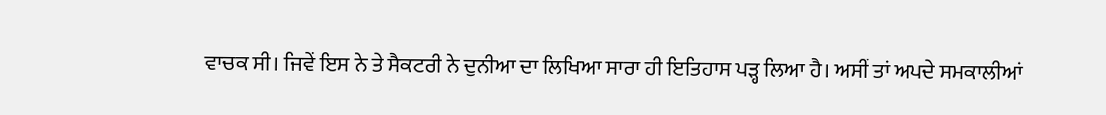ਵਾਚਕ ਸੀ। ਜਿਵੇਂ ਇਸ ਨੇ ਤੇ ਸੈਕਟਰੀ ਨੇ ਦੁਨੀਆ ਦਾ ਲਿਖਿਆ ਸਾਰਾ ਹੀ ਇਤਿਹਾਸ ਪੜ੍ਹ ਲਿਆ ਹੈ। ਅਸੀਂ ਤਾਂ ਅਪਦੇ ਸਮਕਾਲੀਆਂ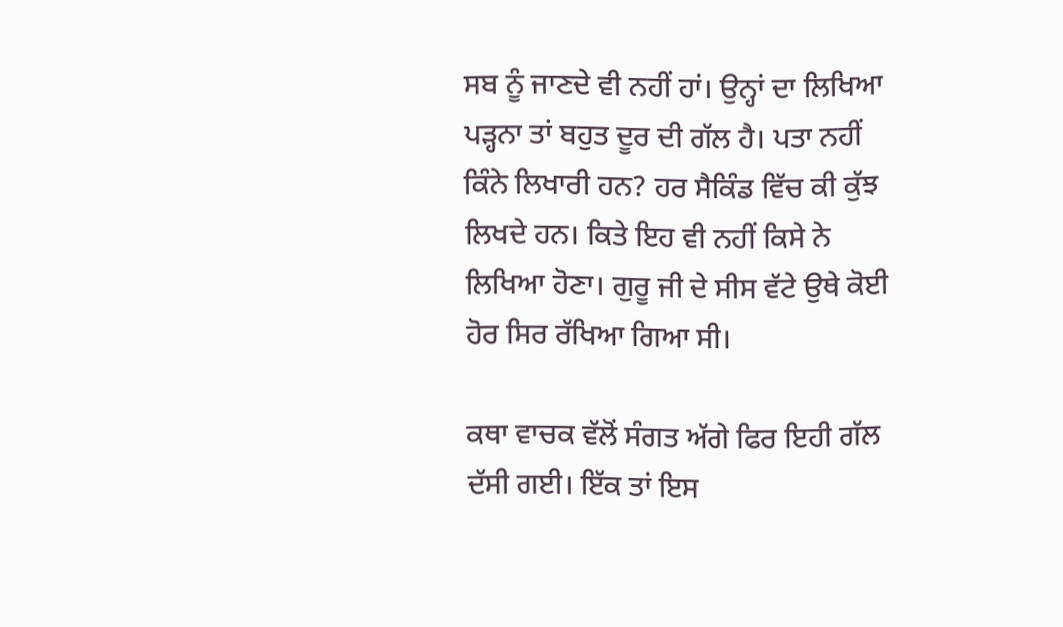ਸਬ ਨੂੰ ਜਾਣਦੇ ਵੀ ਨਹੀਂ ਹਾਂ। ਉਨ੍ਹਾਂ ਦਾ ਲਿਖਿਆ ਪੜ੍ਹਨਾ ਤਾਂ ਬਹੁਤ ਦੂਰ ਦੀ ਗੱਲ ਹੈ। ਪਤਾ ਨਹੀਂ ਕਿੰਨੇ ਲਿਖਾਰੀ ਹਨ? ਹਰ ਸੈਕਿੰਡ ਵਿੱਚ ਕੀ ਕੁੱਝ ਲਿਖਦੇ ਹਨ। ਕਿਤੇ ਇਹ ਵੀ ਨਹੀਂ ਕਿਸੇ ਨੇ ਲਿਖਿਆ ਹੋਣਾ। ਗੁਰੂ ਜੀ ਦੇ ਸੀਸ ਵੱਟੇ ਉਥੇ ਕੋਈ ਹੋਰ ਸਿਰ ਰੱਖਿਆ ਗਿਆ ਸੀ।

ਕਥਾ ਵਾਚਕ ਵੱਲੋਂ ਸੰਗਤ ਅੱਗੇ ਫਿਰ ਇਹੀ ਗੱਲ ਦੱਸੀ ਗਈ। ਇੱਕ ਤਾਂ ਇਸ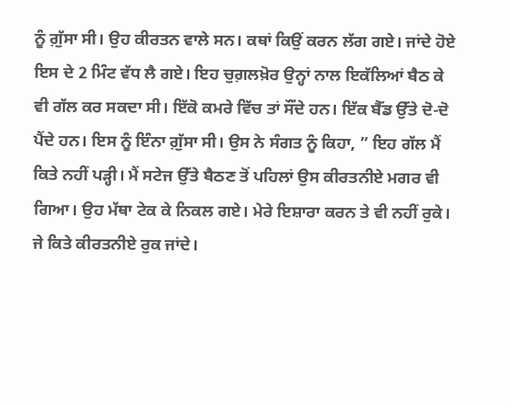ਨੂੰ ਗ਼ੁੱਸਾ ਸੀ। ਉਹ ਕੀਰਤਨ ਵਾਲੇ ਸਨ। ਕਥਾਂ ਕਿਉਂ ਕਰਨ ਲੱਗ ਗਏ। ਜਾਂਦੇ ਹੋਏ ਇਸ ਦੇ 2 ਮਿੰਟ ਵੱਧ ਲੈ ਗਏ। ਇਹ ਚੁਗ਼ਲਖ਼ੋਰ ਉਨ੍ਹਾਂ ਨਾਲ ਇਕੱਲਿਆਂ ਬੈਠ ਕੇ ਵੀ ਗੱਲ ਕਰ ਸਕਦਾ ਸੀ। ਇੱਕੋ ਕਮਰੇ ਵਿੱਚ ਤਾਂ ਸੌਂਦੇ ਹਨ। ਇੱਕ ਬੈੱਡ ਉੱਤੇ ਦੋ-ਦੋ ਪੈਂਦੇ ਹਨ। ਇਸ ਨੂੰ ਇੰਨਾ ਗ਼ੁੱਸਾ ਸੀ। ਉਸ ਨੇ ਸੰਗਤ ਨੂੰ ਕਿਹਾ, ” ਇਹ ਗੱਲ ਮੈਂ ਕਿਤੇ ਨਹੀਂ ਪੜ੍ਹੀ। ਮੈਂ ਸਟੇਜ ਉੱਤੇ ਬੈਠਣ ਤੋਂ ਪਹਿਲਾਂ ਉਸ ਕੀਰਤਨੀਏ ਮਗਰ ਵੀ ਗਿਆ। ਉਹ ਮੱਥਾ ਟੇਕ ਕੇ ਨਿਕਲ ਗਏ। ਮੇਰੇ ਇਸ਼ਾਰਾ ਕਰਨ ਤੇ ਵੀ ਨਹੀਂ ਰੁਕੇ। ਜੇ ਕਿਤੇ ਕੀਰਤਨੀਏ ਰੁਕ ਜਾਂਦੇ।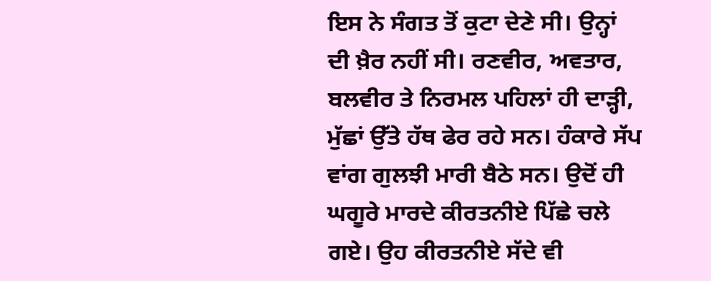ਇਸ ਨੇ ਸੰਗਤ ਤੋਂ ਕੁਟਾ ਦੇਣੇ ਸੀ। ਉਨ੍ਹਾਂ ਦੀ ਖ਼ੈਰ ਨਹੀਂ ਸੀ। ਰਣਵੀਰ, ਅਵਤਾਰ, ਬਲਵੀਰ ਤੇ ਨਿਰਮਲ ਪਹਿਲਾਂ ਹੀ ਦਾੜ੍ਹੀ, ਮੁੱਛਾਂ ਉੱਤੇ ਹੱਥ ਫੇਰ ਰਹੇ ਸਨ। ਹੰਕਾਰੇ ਸੱਪ ਵਾਂਗ ਗੁਲਝੀ ਮਾਰੀ ਬੈਠੇ ਸਨ। ਉਦੋਂ ਹੀ ਘਗੂਰੇ ਮਾਰਦੇ ਕੀਰਤਨੀਏ ਪਿੱਛੇ ਚਲੇ ਗਏ। ਉਹ ਕੀਰਤਨੀਏ ਸੱਦੇ ਵੀ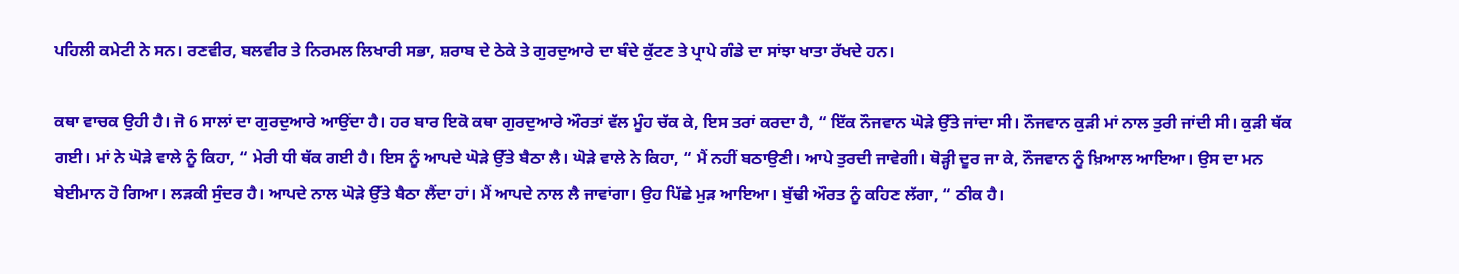ਪਹਿਲੀ ਕਮੇਟੀ ਨੇ ਸਨ। ਰਣਵੀਰ, ਬਲਵੀਰ ਤੇ ਨਿਰਮਲ ਲਿਖਾਰੀ ਸਭਾ, ਸ਼ਰਾਬ ਦੇ ਠੇਕੇ ਤੇ ਗੁਰਦੁਆਰੇ ਦਾ ਬੰਦੇ ਕੁੱਟਣ ਤੇ ਪ੍ਰਾਪੇ ਗੰਡੇ ਦਾ ਸਾਂਝਾ ਖਾਤਾ ਰੱਖਦੇ ਹਨ।

ਕਥਾ ਵਾਚਕ ਉਹੀ ਹੈ। ਜੋ 6 ਸਾਲਾਂ ਦਾ ਗੁਰਦੁਆਰੇ ਆਉਂਦਾ ਹੈ। ਹਰ ਬਾਰ ਇਕੋ ਕਥਾ ਗੁਰਦੁਆਰੇ ਔਰਤਾਂ ਵੱਲ ਮੂੰਹ ਚੱਕ ਕੇ, ਇਸ ਤਰਾਂ ਕਰਦਾ ਹੈ, “ ਇੱਕ ਨੌਜਵਾਨ ਘੋੜੇ ਉੱਤੇ ਜਾਂਦਾ ਸੀ। ਨੌਜਵਾਨ ਕੁੜੀ ਮਾਂ ਨਾਲ ਤੁਰੀ ਜਾਂਦੀ ਸੀ। ਕੁੜੀ ਥੱਕ ਗਈ। ਮਾਂ ਨੇ ਘੋੜੇ ਵਾਲੇ ਨੂੰ ਕਿਹਾ, “ ਮੇਰੀ ਧੀ ਥੱਕ ਗਈ ਹੈ। ਇਸ ਨੂੰ ਆਪਦੇ ਘੋੜੇ ਉੱਤੇ ਬੈਠਾ ਲੈ। ਘੋੜੇ ਵਾਲੇ ਨੇ ਕਿਹਾ, “ ਮੈਂ ਨਹੀਂ ਬਠਾਉਣੀ। ਆਪੇ ਤੁਰਦੀ ਜਾਵੇਗੀ। ਥੋੜ੍ਹੀ ਦੂਰ ਜਾ ਕੇ, ਨੌਜਵਾਨ ਨੂੰ ਖ਼ਿਆਲ ਆਇਆ। ਉਸ ਦਾ ਮਨ ਬੇਈਮਾਨ ਹੋ ਗਿਆ। ਲੜਕੀ ਸੁੰਦਰ ਹੈ। ਆਪਦੇ ਨਾਲ ਘੋੜੇ ਉੱਤੇ ਬੈਠਾ ਲੈਂਦਾ ਹਾਂ। ਮੈਂ ਆਪਦੇ ਨਾਲ ਲੈ ਜਾਵਾਂਗਾ। ਉਹ ਪਿੱਛੇ ਮੁੜ ਆਇਆ। ਬੁੱਢੀ ਔਰਤ ਨੂੰ ਕਹਿਣ ਲੱਗਾ, “ ਠੀਕ ਹੈ।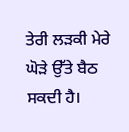ਤੇਰੀ ਲੜਕੀ ਮੇਰੇ ਘੋੜੇ ਉੱਤੇ ਬੈਠ ਸਕਦੀ ਹੈ।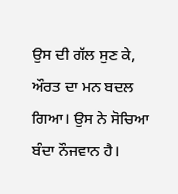ਉਸ ਦੀ ਗੱਲ ਸੁਣ ਕੇ, ਔਰਤ ਦਾ ਮਨ ਬਦਲ ਗਿਆ। ਉਸ ਨੇ ਸੋਚਿਆ ਬੰਦਾ ਨੌਜਵਾਨ ਹੈ।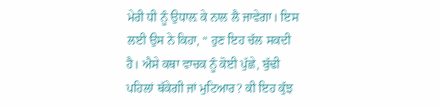ਮੇਰੀ ਧੀ ਨੂੰ ਉਧਾਲ਼ ਕੇ ਨਾਲ ਲੈ ਜਾਵੇਗਾ। ਇਸ ਲਈ ਉਸ ਨੇ ਕਿਹਾ, “ ਹੁਣ ਇਹ ਚੱਲ ਸਕਦੀ ਹੈ। ਐਸੇ ਕਥਾ ਵਾਚਕ ਨੂੰ ਕੋਈ ਪੁੱਛੇ, ਬੁੱਢੀ ਪਹਿਲਾਂ ਥੱਕੇਗੀ ਜਾਂ ਮੁਟਿਆਰ? ਕੀ ਇਹ ਕੁੱਝ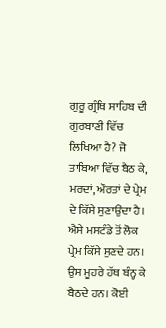ਗੁਰੂ ਗ੍ਰੰਥਿ ਸਾਹਿਬ ਦੀ ਗੁਰਬਾਣੀ ਵਿੱਚ ਲਿਖਿਆ ਹੈ? ਜੋ ਤਾਬਿਆ ਵਿੱਚ ਬੈਠ ਕੇ,  ਮਰਦਾਂ, ਔਰਤਾਂ ਦੇ ਪ੍ਰੇਮ ਦੇ ਕਿੱਸੇ ਸੁਣਾਉਂਦਾ ਹੈ। ਐਸੇ ਮਸਟੰਡੇ ਤੋਂ ਲੋਕ ਪ੍ਰੇਮ ਕਿੱਸੇ ਸੁਣਦੇ ਹਨ। ਉਸ ਮੂਹਰੇ ਹੱਥ ਬੰਨ੍ਹ ਕੇ ਬੈਠਦੇ ਹਨ। ਕੋਈ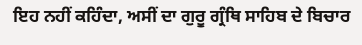ਇਹ ਨਹੀਂ ਕਹਿੰਦਾ, ਅਸੀਂ ਦਾ ਗੁਰੂ ਗ੍ਰੰਥਿ ਸਾਹਿਬ ਦੇ ਬਿਚਾਰ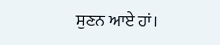ਸੁਣਨ ਆਏ ਹਾਂ।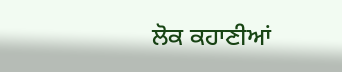ਲੋਕ ਕਹਾਣੀਆਂ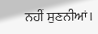ਨਹੀਂ ਸੁਣਨੀਆਂ।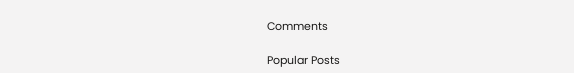Comments

Popular Posts